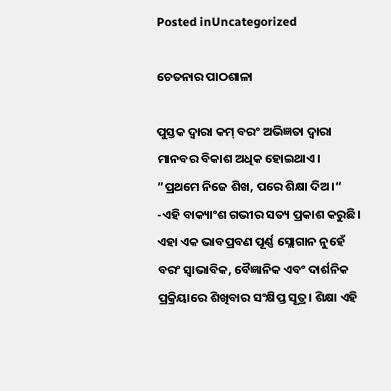Posted inUncategorized

ଚେତନାର ପାଠଶାଳା

ପୁସ୍ତକ ଦ୍ବାରା କମ୍‌ ବରଂ ଅଭିଜ୍ଞତା ଦ୍ବାରା ମାନବର ବିକାଶ ଅଧିକ ହୋଇଥାଏ। ”ପ୍ରଥମେ ନିଜେ ଶିଖ, ପରେ ଶିକ୍ଷା ଦିଅ।“ -ଏହି ବାକ୍ୟାଂଶ ଗଭୀର ସତ୍ୟ ପ୍ରକାଶ କରୁଛି। ଏହା ଏକ ଭାବପ୍ରବଣ ପୂର୍ଣ୍ଣ ସ୍ଲୋଗାନ ନୁହେଁ ବରଂ ସ୍ବାଭାବିକ, ବୈଜ୍ଞାନିକ ଏବଂ ଦାର୍ଶନିକ ପ୍ରକ୍ରିୟାରେ ଶିଖିବାର ସଂକ୍ଷିପ୍ତ ସୂତ୍ର। ଶିକ୍ଷା ଏହି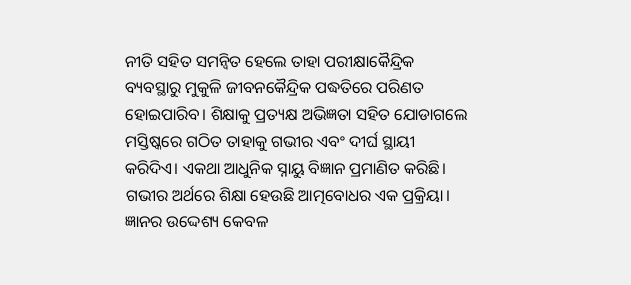ନୀତି ସହିତ ସମନ୍ବିତ ହେଲେ ତାହା ପରୀକ୍ଷାକୈନ୍ଦ୍ରିକ ବ୍ୟବସ୍ଥାରୁ ମୁକୁଳି ଜୀବନକୈନ୍ଦ୍ରିକ ପଦ୍ଧତିରେ ପରିଣତ ହୋଇପାରିବ। ଶିକ୍ଷାକୁ ପ୍ରତ୍ୟକ୍ଷ ଅଭିଜ୍ଞତା ସହିତ ଯୋଡାଗଲେ ମସ୍ତିଷ୍କରେ ଗଠିତ ତାହାକୁ ଗଭୀର ଏବଂ ଦୀର୍ଘ ସ୍ଥାୟୀ କରିଦିଏ। ଏକଥା ଆଧୁନିକ ସ୍ନାୟୁ ବିଜ୍ଞାନ ପ୍ରମାଣିତ କରିଛି।
ଗଭୀର ଅର୍ଥରେ ଶିକ୍ଷା ହେଉଛି ଆତ୍ମବୋଧର ଏକ ପ୍ରକ୍ରିୟା। ଜ୍ଞାନର ଉଦ୍ଦେଶ୍ୟ କେବଳ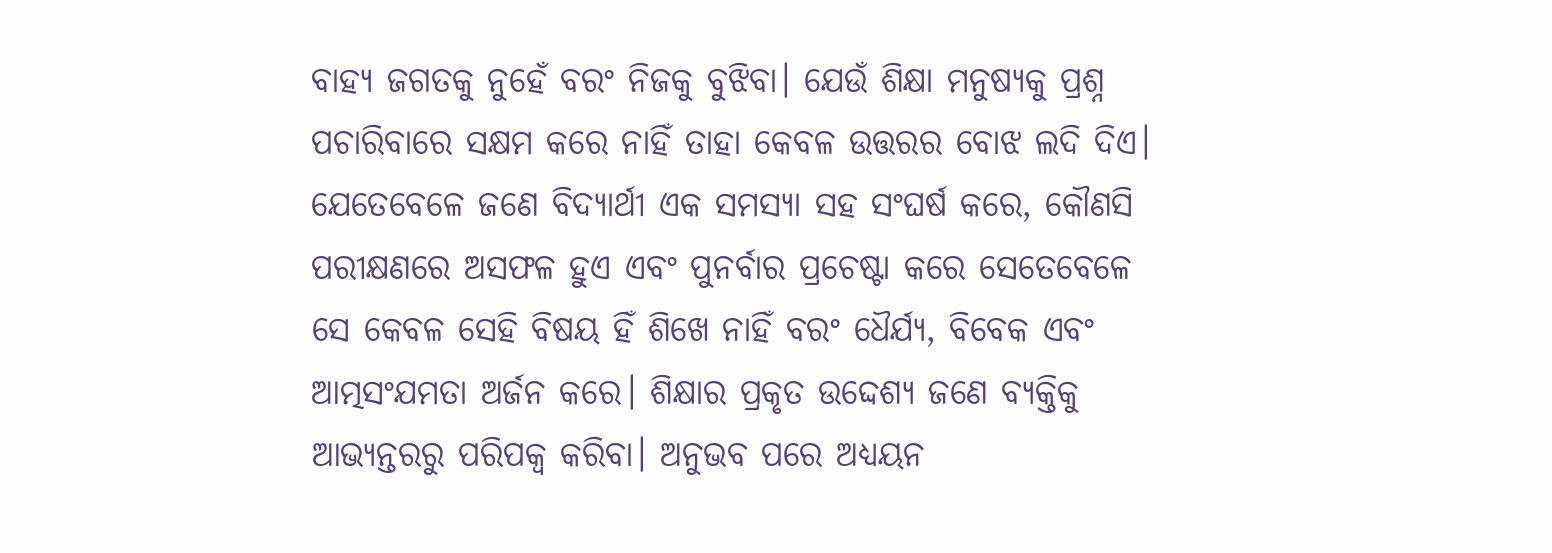ବାହ୍ୟ ଜଗତକୁ ନୁହେଁ ବରଂ ନିଜକୁ ବୁଝିବା। ଯେଉଁ ଶିକ୍ଷା ମନୁଷ୍ୟକୁ ପ୍ରଶ୍ନ ପଚାରିବାରେ ସକ୍ଷମ କରେ ନାହିଁ ତାହା କେବଳ ଉତ୍ତରର ବୋଝ ଲଦି ଦିଏ। ଯେତେବେଳେ ଜଣେ ବିଦ୍ୟାର୍ଥୀ ଏକ ସମସ୍ୟା ସହ ସଂଘର୍ଷ କରେ, କୌଣସି ପରୀକ୍ଷଣରେ ଅସଫଳ ହୁଏ ଏବଂ ପୁନର୍ବାର ପ୍ରଚେଷ୍ଟା କରେ ସେତେବେଳେ ସେ କେବଳ ସେହି ବିଷୟ ହିଁ ଶିଖେ ନାହିଁ ବରଂ ଧୈର୍ଯ୍ୟ, ବିବେକ ଏବଂ ଆତ୍ମସଂଯମତା ଅର୍ଜନ କରେ। ଶିକ୍ଷାର ପ୍ରକୃତ ଉଦ୍ଦେଶ୍ୟ ଜଣେ ବ୍ୟକ୍ତିକୁ ଆଭ୍ୟନ୍ତରରୁ ପରିପକ୍ୱ କରିବା। ଅନୁଭବ ପରେ ଅଧ୍ୟୟନ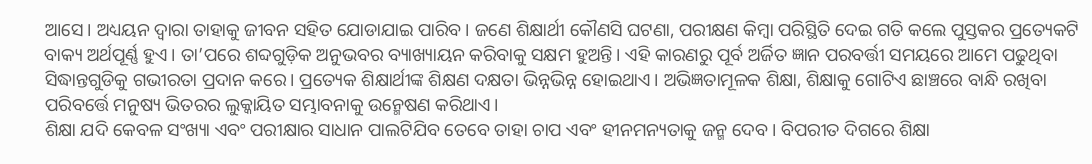ଆସେ। ଅଧ୍ୟୟନ ଦ୍ୱାରା ତାହାକୁ ଜୀବନ ସହିତ ଯୋଡାଯାଇ ପାରିବ। ଜଣେ ଶିକ୍ଷାର୍ଥୀ କୌଣସି ଘଟଣା, ପରୀକ୍ଷଣ କିମ୍ବା ପରିସ୍ଥିତି ଦେଇ ଗତି କଲେ ପୁସ୍ତକର ପ୍ରତ୍ୟେକଟି ବାକ୍ୟ ଅର୍ଥପୂର୍ଣ୍ଣ ହୁଏ। ତା’ପରେ ଶବ୍ଦଗୁଡ଼ିକ ଅନୁଭବର ବ୍ୟାଖ୍ୟାୟନ କରିବାକୁ ସକ୍ଷମ ହୁଅନ୍ତି। ଏହି କାରଣରୁ ପୂର୍ବ ଅର୍ଜିତ ଜ୍ଞାନ ପରବର୍ତ୍ତୀ ସମୟରେ ଆମେ ପଢୁଥିବା ସିଦ୍ଧାନ୍ତଗୁଡିକୁ ଗଭୀରତା ପ୍ରଦାନ କରେ। ପ୍ରତ୍ୟେକ ଶିକ୍ଷାର୍ଥୀଙ୍କ ଶିକ୍ଷଣ ଦକ୍ଷତା ଭିନ୍ନଭିନ୍ନ ହୋଇଥାଏ। ଅଭିଜ୍ଞତାମୂଳକ ଶିକ୍ଷା, ଶିକ୍ଷାକୁ ଗୋଟିଏ ଛାଞ୍ଚରେ ବାନ୍ଧି ରଖିବା ପରିବର୍ତ୍ତେ ମନୁଷ୍ୟ ଭିତରର ଲୁକ୍କାୟିତ ସମ୍ଭାବନାକୁ ଉନ୍ମେଷଣ କରିଥାଏ।
ଶିକ୍ଷା ଯଦି କେବଳ ସଂଖ୍ୟା ଏବଂ ପରୀକ୍ଷାର ସାଧାନ ପାଲଟିଯିବ ତେବେ ତାହା ଚାପ ଏବଂ ହୀନମନ୍ୟତାକୁ ଜନ୍ମ ଦେବ। ବିପରୀତ ଦିଗରେ ଶିକ୍ଷା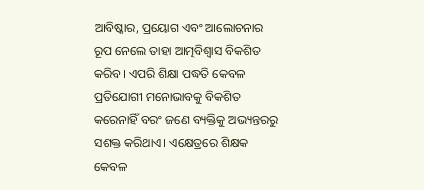ଆବିଷ୍କାର, ପ୍ରୟୋଗ ଏବଂ ଆଲୋଚନାର ରୂପ ନେଲେ ତାହା ଆତ୍ମବିଶ୍ୱାସ ବିକଶିତ କରିବ। ଏପରି ଶିକ୍ଷା ପଦ୍ଧତି କେବଳ ପ୍ରତିଯୋଗୀ ମନୋଭାବକୁ ବିକଶିତ କରେନାହିଁ ବରଂ ଜଣେ ବ୍ୟକ୍ତିକୁ ଅଭ୍ୟନ୍ତରରୁ ସଶକ୍ତ କରିଥାଏ। ଏକ୍ଷେତ୍ରରେ ଶିକ୍ଷକ କେବଳ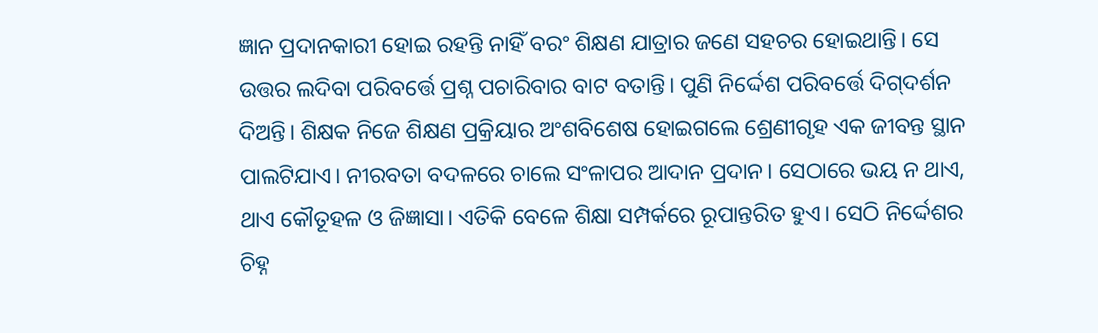ଜ୍ଞାନ ପ୍ରଦାନକାରୀ ହୋଇ ରହନ୍ତି ନାହିଁ ବରଂ ଶିକ୍ଷଣ ଯାତ୍ରାର ଜଣେ ସହଚର ହୋଇଥାନ୍ତି। ସେ ଉତ୍ତର ଲଦିବା ପରିବର୍ତ୍ତେ ପ୍ରଶ୍ନ ପଚାରିବାର ବାଟ ବତାନ୍ତି। ପୁଣି ନିର୍ଦ୍ଦେଶ ପରିବର୍ତ୍ତେ ଦିଗ୍‌ଦର୍ଶନ ଦିଅନ୍ତି। ଶିକ୍ଷକ ନିଜେ ଶିକ୍ଷଣ ପ୍ରକ୍ରିୟାର ଅଂଶବିଶେଷ ହୋଇଗଲେ ଶ୍ରେଣୀଗୃହ ଏକ ଜୀବନ୍ତ ସ୍ଥାନ ପାଲଟିଯାଏ। ନୀରବତା ବଦଳରେ ଚାଲେ ସଂଳାପର ଆଦାନ ପ୍ରଦାନ। ସେଠାରେ ଭୟ ନ ଥାଏ, ଥାଏ କୌତୂହଳ ଓ ଜିଜ୍ଞାସା। ଏତିକି ବେଳେ ଶିକ୍ଷା ସମ୍ପର୍କରେ ରୂପାନ୍ତରିତ ହୁଏ। ସେଠି ନିର୍ଦ୍ଦେଶର ଚିହ୍ନ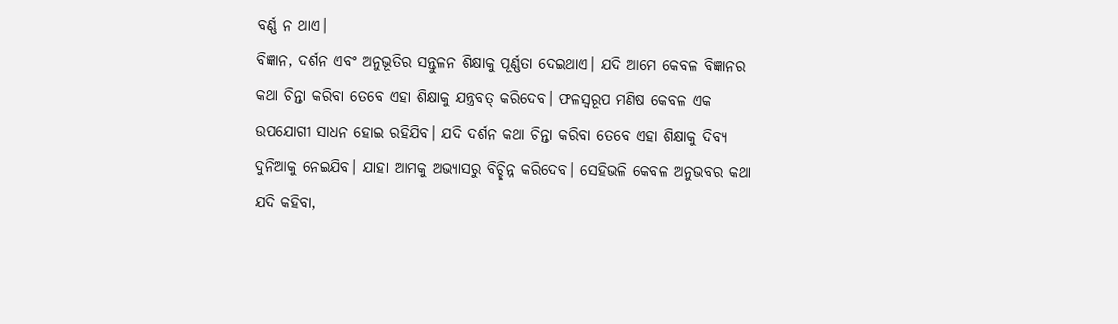ବର୍ଣ୍ଣ ନ ଥାଏ।
ବିଜ୍ଞାନ, ଦର୍ଶନ ଏବଂ ଅନୁଭୂତିର ସନ୍ତୁଳନ ଶିକ୍ଷାକୁ ପୂର୍ଣ୍ଣତା ଦେଇଥାଏ। ଯଦି ଆମେ କେବଳ ବିଜ୍ଞାନର କଥା ଚିନ୍ତା କରିବା ତେବେ ଏହା ଶିକ୍ଷାକୁ ଯନ୍ତ୍ରବତ୍‌ କରିଦେବ। ଫଳସ୍ବରୂପ ମଣିଷ କେବଳ ଏକ ଉପଯୋଗୀ ସାଧନ ହୋଇ ରହିଯିବ। ଯଦି ଦର୍ଶନ କଥା ଚିନ୍ତା କରିବା ତେବେ ଏହା ଶିକ୍ଷାକୁ ଦିବ୍ୟ ଦୁନିଆକୁ ନେଇଯିବ। ଯାହା ଆମକୁ ଅଭ୍ୟାସରୁ ବିଚ୍ଛିନ୍ନ କରିଦେବ। ସେହିଭଳି କେବଳ ଅନୁଭବର କଥା ଯଦି କହିବା,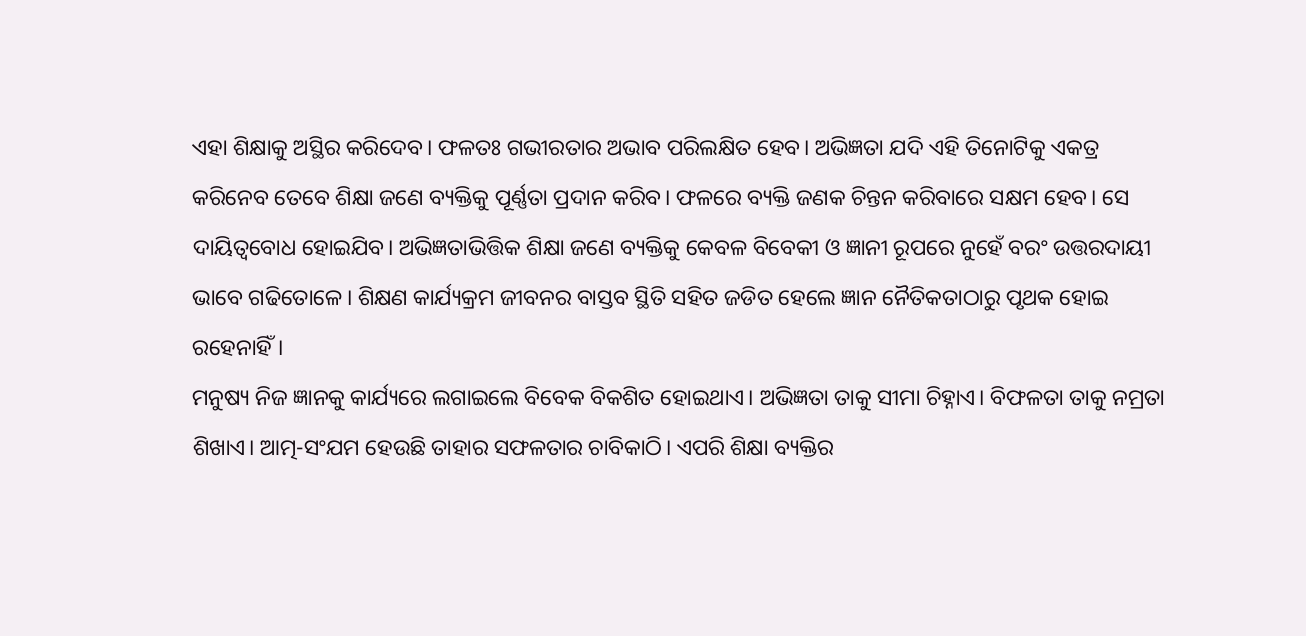ଏହା ଶିକ୍ଷାକୁ ଅସ୍ଥିର କରିଦେବ। ଫଳତଃ ଗଭୀରତାର ଅଭାବ ପରିଲକ୍ଷିତ ହେବ। ଅଭିଜ୍ଞତା ଯଦି ଏହି ତିନୋଟିକୁ ଏକତ୍ର କରିନେବ ତେବେ ଶିକ୍ଷା ଜଣେ ବ୍ୟକ୍ତିକୁ ପୂର୍ଣ୍ଣତା ପ୍ରଦାନ କରିବ। ଫଳରେ ବ୍ୟକ୍ତି ଜଣକ ଚିନ୍ତନ କରିବାରେ ସକ୍ଷମ ହେବ। ସେ ଦାୟିତ୍ୱବୋଧ ହୋଇଯିବ। ଅଭିଜ୍ଞତାଭିତ୍ତିକ ଶିକ୍ଷା ଜଣେ ବ୍ୟକ୍ତିକୁ କେବଳ ବିବେକୀ ଓ ଜ୍ଞାନୀ ରୂପରେ ନୁହେଁ ବରଂ ଉତ୍ତରଦାୟୀ ଭାବେ ଗଢିତୋଳେ। ଶିକ୍ଷଣ କାର୍ଯ୍ୟକ୍ରମ ଜୀବନର ବାସ୍ତବ ସ୍ଥିତି ସହିତ ଜଡିତ ହେଲେ ଜ୍ଞାନ ନୈତିକତାଠାରୁ ପୃଥକ ହୋଇ ରହେନାହିଁ।
ମନୁଷ୍ୟ ନିଜ ଜ୍ଞାନକୁ କାର୍ଯ୍ୟରେ ଲଗାଇଲେ ବିବେକ ବିକଶିତ ହୋଇଥାଏ। ଅଭିଜ୍ଞତା ତାକୁ ସୀମା ଚିହ୍ନାଏ। ବିଫଳତା ତାକୁ ନମ୍ରତା ଶିଖାଏ। ଆତ୍ମ-ସଂଯମ ହେଉଛି ତାହାର ସଫଳତାର ଚାବିକାଠି। ଏପରି ଶିକ୍ଷା ବ୍ୟକ୍ତିର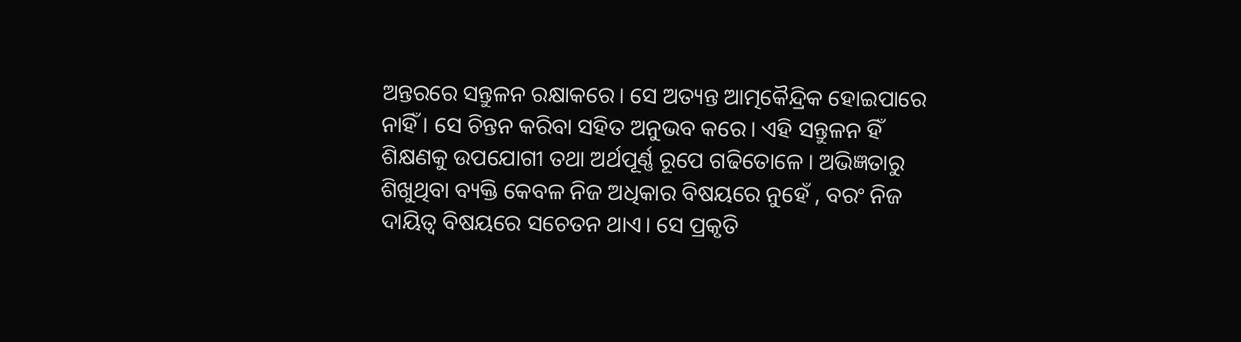ଅନ୍ତରରେ ସନ୍ତୁଳନ ରକ୍ଷାକରେ। ସେ ଅତ୍ୟନ୍ତ ଆତ୍ମକୈନ୍ଦ୍ରିକ ହୋଇପାରେ ନାହିଁ । ସେ ଚିନ୍ତନ କରିବା ସହିତ ଅନୁଭବ କରେ। ଏହି ସନ୍ତୁଳନ ହିଁ ଶିକ୍ଷଣକୁ ଉପଯୋଗୀ ତଥା ଅର୍ଥପୂର୍ଣ୍ଣ ରୂପେ ଗଢିତୋଳେ। ଅଭିଜ୍ଞତାରୁ ଶିଖୁଥିବା ବ୍ୟକ୍ତି କେବଳ ନିଜ ଅଧିକାର ବିଷୟରେ ନୁହେଁ , ବରଂ ନିଜ ଦାୟିତ୍ୱ ବିଷୟରେ ସଚେତନ ଥାଏ। ସେ ପ୍ରକୃତି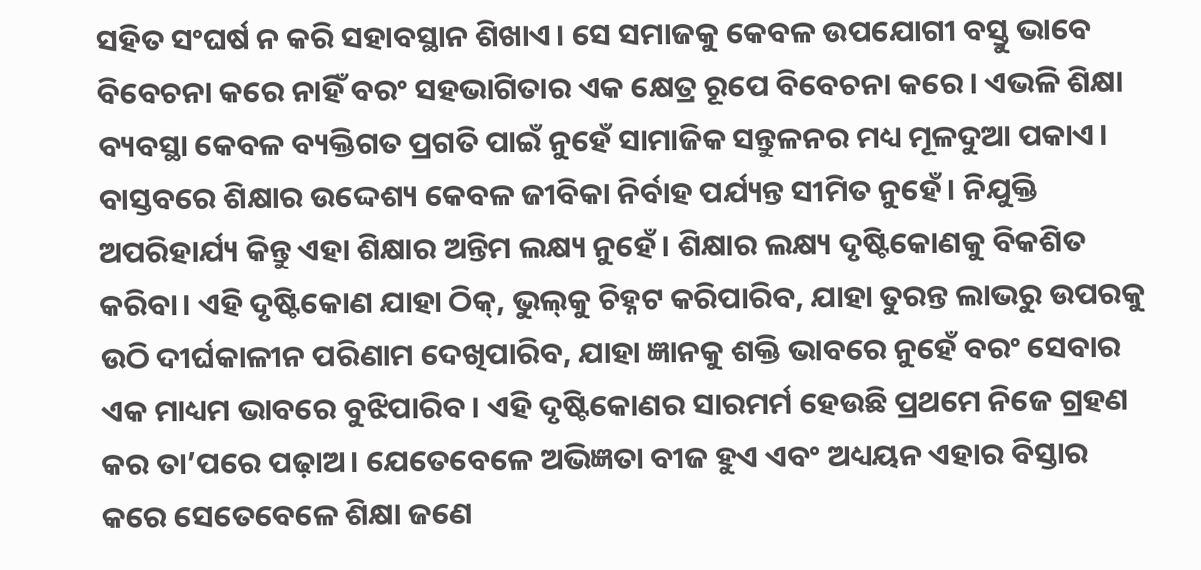ସହିତ ସଂଘର୍ଷ ନ କରି ସହାବସ୍ଥାନ ଶିଖାଏ। ସେ ସମାଜକୁ କେବଳ ଉପଯୋଗୀ ବସ୍ତୁ ଭାବେ ବିବେଚନା କରେ ନାହିଁ ବରଂ ସହଭାଗିତାର ଏକ କ୍ଷେତ୍ର ରୂପେ ବିବେଚନା କରେ। ଏଭଳି ଶିକ୍ଷା ବ୍ୟବସ୍ଥା କେବଳ ବ୍ୟକ୍ତିଗତ ପ୍ରଗତି ପାଇଁ ନୁହେଁ ସାମାଜିକ ସନ୍ତୁଳନର ମଧ୍ୟ ମୂଳଦୁଆ ପକାଏ।
ବାସ୍ତବରେ ଶିକ୍ଷାର ଉଦ୍ଦେଶ୍ୟ କେବଳ ଜୀବିକା ନିର୍ବାହ ପର୍ଯ୍ୟନ୍ତ ସୀମିତ ନୁହେଁ। ନିଯୁକ୍ତି ଅପରିହାର୍ଯ୍ୟ କିନ୍ତୁ ଏହା ଶିକ୍ଷାର ଅନ୍ତିମ ଲକ୍ଷ୍ୟ ନୁହେଁ। ଶିକ୍ଷାର ଲକ୍ଷ୍ୟ ଦୃଷ୍ଟିକୋଣକୁ ବିକଶିତ କରିବା। ଏହି ଦୃଷ୍ଟିକୋଣ ଯାହା ଠିକ୍‌, ଭୁଲ୍‌କୁ ଚିହ୍ନଟ କରିପାରିବ, ଯାହା ତୁରନ୍ତ ଲାଭରୁ ଉପରକୁ ଉଠି ଦୀର୍ଘକାଳୀନ ପରିଣାମ ଦେଖିପାରିବ, ଯାହା ଜ୍ଞାନକୁ ଶକ୍ତି ଭାବରେ ନୁହେଁ ବରଂ ସେବାର ଏକ ମାଧ୍ୟମ ଭାବରେ ବୁଝିପାରିବ। ଏହି ଦୃଷ୍ଟିକୋଣର ସାରମର୍ମ ହେଉଛି ପ୍ରଥମେ ନିଜେ ଗ୍ରହଣ କର ତା’ପରେ ପଢ଼ାଅ। ଯେତେବେଳେ ଅଭିଜ୍ଞତା ବୀଜ ହୁଏ ଏବଂ ଅଧ୍ୟୟନ ଏହାର ବିସ୍ତାର କରେ ସେତେବେଳେ ଶିକ୍ଷା ଜଣେ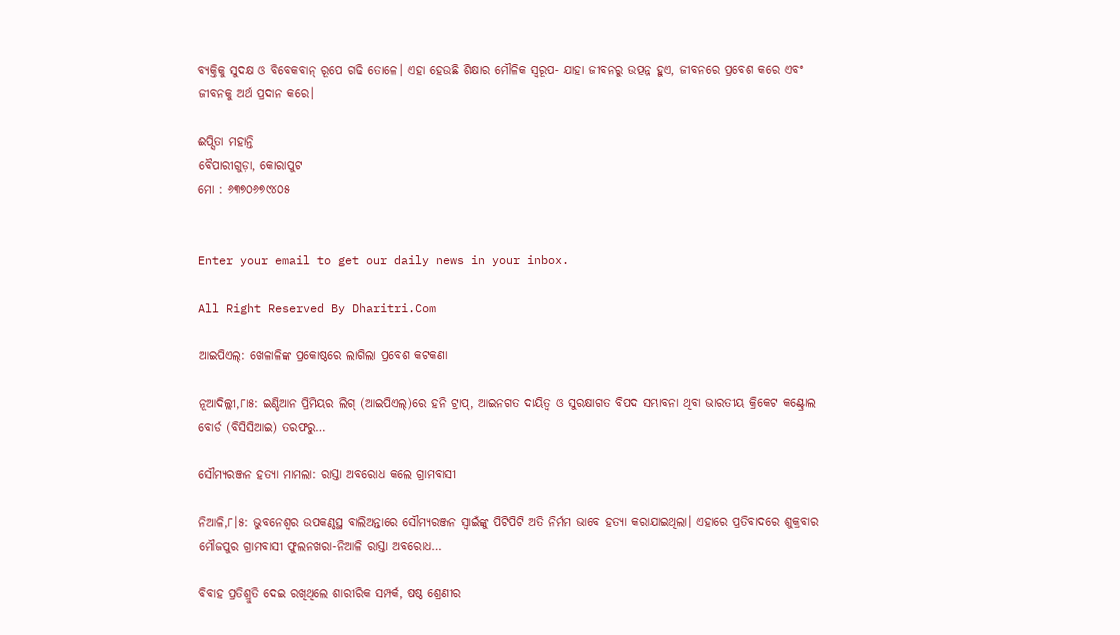ବ୍ୟକ୍ତିକୁ ସୁଦକ୍ଷ ଓ ବିବେକବାନ୍‌ ରୂପେ ଗଢି ତୋଳେ। ଏହା ହେଉଛି ଶିକ୍ଷାର ମୌଳିକ ସ୍ବରୂପ- ଯାହା ଜୀବନରୁ ଉତ୍ପନ୍ନ ହୁଏ, ଜୀବନରେ ପ୍ରବେଶ କରେ ଏବଂ ଜୀବନକୁ ଅର୍ଥ ପ୍ରଦାନ କରେ।

ଈପ୍ସିତା ମହାନ୍ତି
ବୈପାରୀଗୁଡ଼ା, କୋରାପୁଟ
ମୋ : ୬୩୭୦୬୭୯୪୦୫


Enter your email to get our daily news in your inbox.

All Right Reserved By Dharitri.Com

ଆଇପିଏଲ୍‌: ଖେଳାଳିଙ୍କ ପ୍ରକୋଷ୍ଠରେ ଲାଗିଲା ପ୍ରବେଶ କଟକଣା

ନୂଆଦିଲ୍ଲୀ,୮ା୫: ଇଣ୍ଡିଆନ ପ୍ରିମିୟର ଲିଗ୍‌ (ଆଇପିଏଲ୍‌)ରେ ହନି ଟ୍ରାପ୍‌, ଆଇନଗତ ଦାୟିତ୍ୱ ଓ ସୁରକ୍ଷାଗତ ବିପଦ ସମ୍ଭାବନା ଥିବା ଭାରତୀୟ କ୍ରିକେଟ କଣ୍ଟ୍ରୋଲ ବୋର୍ଡ (ବିସିସିଆଇ) ତରଫରୁ…

ସୌମ୍ୟରଞ୍ଜନ ହତ୍ୟା ମାମଲା: ରାସ୍ତା ଅବରୋଧ କଲେ ଗ୍ରାମବାସୀ

ନିଆଳି,୮।୫: ଭୁବନେଶ୍ୱର ଉପକଣ୍ଠସ୍ଥ ବାଲିଅନ୍ତାରେ ସୌମ୍ୟରଞ୍ଜନ ସ୍ବାଇଁଙ୍କୁ ପିଟିପିଟି ଅତି ନିର୍ମମ ଭାବେ ହତ୍ୟା କରାଯାଇଥିଲା। ଏହାରେ ପ୍ରତିବାଦରେ ଶୁକ୍ରବାର ମୌଜପୁର ଗ୍ରାମବାସୀ ଫୁଲନଖରା-ନିଆଳି ରାସ୍ତା ଅବରୋଧ…

ବିବାହ ପ୍ରତିଶ୍ରୁତି ଦେଇ ରଖିଥିଲେ ଶାରୀରିକ ସମ୍ପର୍କ, ଷଷ୍ଠ ଶ୍ରେଣୀର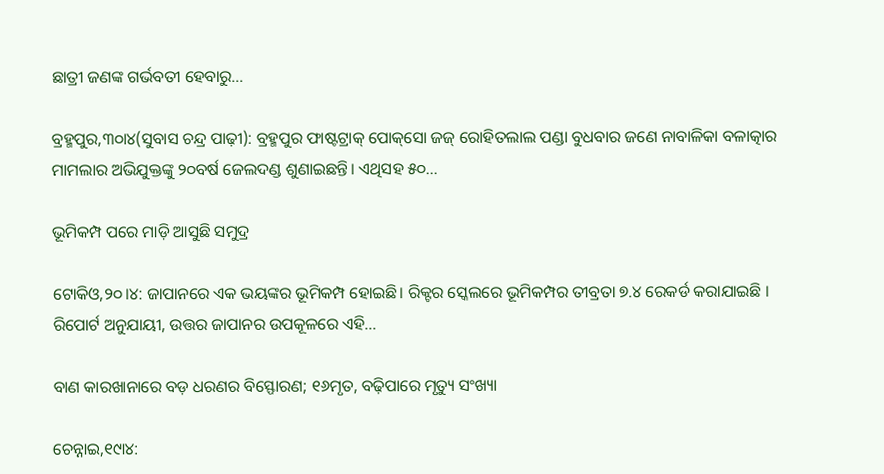ଛାତ୍ରୀ ଜଣଙ୍କ ଗର୍ଭବତୀ ହେବାରୁ…

ବ୍ରହ୍ମପୁର,୩୦ା୪(ସୁବାସ ଚନ୍ଦ୍ର ପାଢ଼ୀ): ବ୍ରହ୍ମପୁର ଫାଷ୍ଟଟ୍ରାକ୍‌ ପୋକ୍‌ସୋ ଜଜ୍‌ ରୋହିତଲାଲ ପଣ୍ଡା ବୁଧବାର ଜଣେ ନାବାଳିକା ବଳାତ୍କାର ମାମଲାର ଅଭିଯୁକ୍ତଙ୍କୁ ୨୦ବର୍ଷ ଜେଲଦଣ୍ଡ ଶୁଣାଇଛନ୍ତି। ଏଥିସହ ୫୦…

ଭୂମିକମ୍ପ ପରେ ମାଡ଼ି ଆସୁଛି ସମୁଦ୍ର

ଟୋକିଓ,୨୦।୪: ଜାପାନରେ ଏକ ଭୟଙ୍କର ଭୂମିକମ୍ପ ହୋଇଛି। ରିକ୍ଟର ସ୍କେଲରେ ଭୂମିକମ୍ପର ତୀବ୍ରତା ୭.୪ ରେକର୍ଡ କରାଯାଇଛି । ରିପୋର୍ଟ ଅନୁଯାୟୀ, ଉତ୍ତର ଜାପାନର ଉପକୂଳରେ ଏହି…

ବାଣ କାରଖାନାରେ ବଡ଼ ଧରଣର ବିସ୍ଫୋରଣ; ୧୬ମୃତ, ବଢ଼ିପାରେ ମୃତ୍ୟୁ ସଂଖ୍ୟା

ଚେନ୍ନାଇ,୧୯ା୪: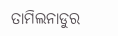ତାମିଲନାଡୁର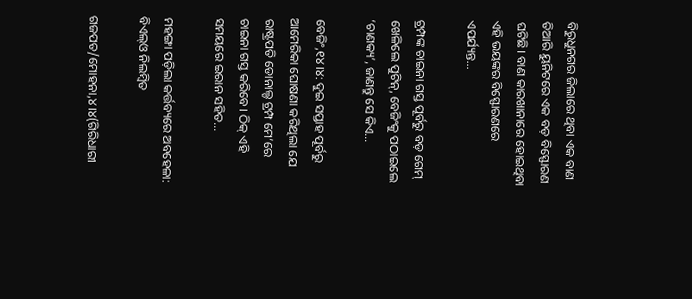ବିରୁଧୁନଗର ଜିଲାରେ ଥିବା ଏକ ବାଣ ତିଆରି ୟୁନିଟରେ ଏକ ବଡ଼ ବିସ୍ଫୋରଣ ଘଟିଛି। ବାଣ କାରଖାନାରେ ହୋଇଥିବା ଏହି ଭୟଙ୍କର ବିସ୍ଫୋରଣରେ ଏପର୍ଯ୍ୟନ୍ତ…

ଟ୍ରମ୍ପଙ୍କ ଚାଇନା ଗସ୍ତ ପୂର୍ବରୁ ବଡ଼ ଗେମ୍‌ ଖେଳିଲେ ପୁଟିନ୍‌, ବେଜିଂକୁ ପଠାଇଲେ ‘ଚାଣକ୍ୟ’, ଜାଣନ୍ତୁ ସେ କିଏ…

ବେଜିଂ,୧୪।୪: ଦୁଇ ସପ୍ତାହ ପୂର୍ବରୁ ଆମେରିକା ଘୋଷଣା କରିଥିଲା ଯେ ରାଷ୍ଟ୍ରପତି ଡୋନାଲ୍ଡ ଟ୍ରମ୍ପ ମେ’ରେ ଚାଇନା ଗସ୍ତ କରିବେ। ଠିକ୍‌ ଏହି ସମୟରେ ଇରାନ ସହିତ…

ମହଙ୍ଗା ପଡ଼ିଲା କର୍ତ୍ତବ୍ୟରେ ଅବହେଳା: ବିଏଲ୍‌ଓ ନିଲମ୍ବିତ

ଗଜପତ/ମୋହନା,୪।୪(ଗିରିଧାରୀ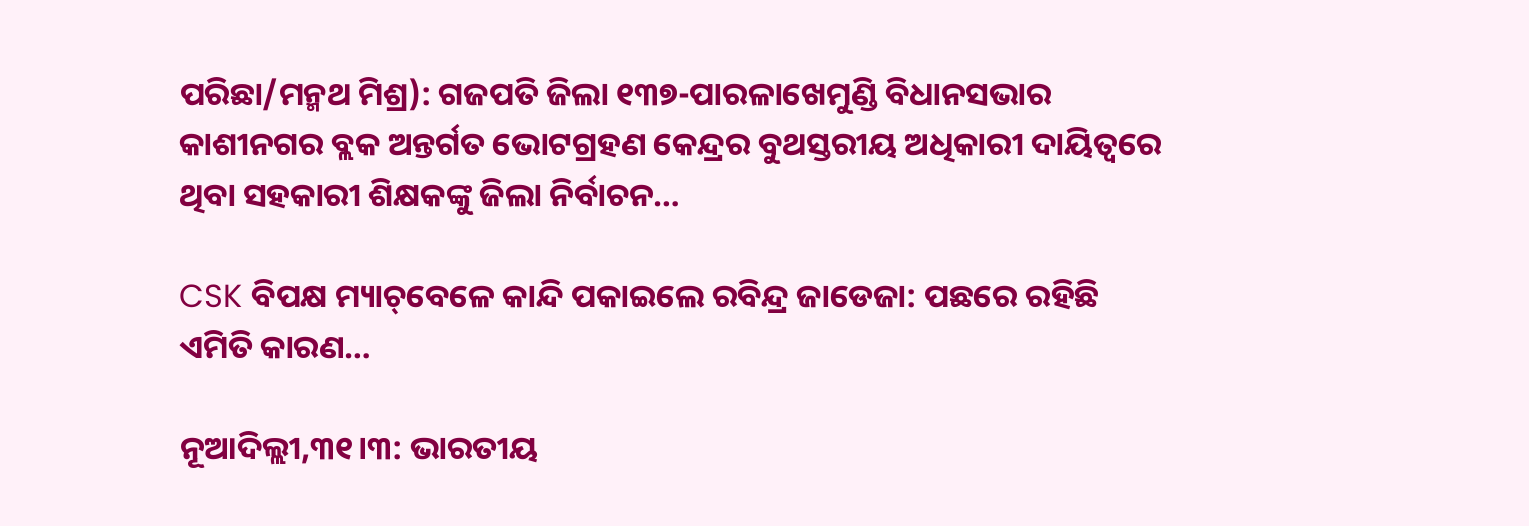ପରିଛା/ମନ୍ମଥ ମିଶ୍ର): ଗଜପତି ଜିଲା ୧୩୭-ପାରଳାଖେମୁଣ୍ଡି ବିଧାନସଭାର କାଶୀନଗର ବ୍ଲକ ଅନ୍ତର୍ଗତ ଭୋଟଗ୍ରହଣ କେନ୍ଦ୍ରର ବୁଥସ୍ତରୀୟ ଅଧିକାରୀ ଦାୟିତ୍ୱରେ ଥିବା ସହକାରୀ ଶିକ୍ଷକଙ୍କୁ ଜିଲା ନିର୍ବାଚନ…

CSK ବିପକ୍ଷ ମ୍ୟାଚ୍‌ବେଳେ କାନ୍ଦି ପକାଇଲେ ରବିନ୍ଦ୍ର ଜାଡେଜା: ପଛରେ ରହିଛି ଏମିତି କାରଣ…

ନୂଆଦିଲ୍ଲୀ,୩୧।୩: ଭାରତୀୟ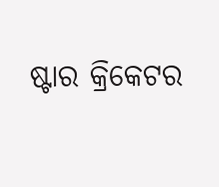ଷ୍ଟାର କ୍ରିକେଟର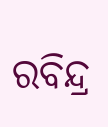ରବିନ୍ଦ୍ର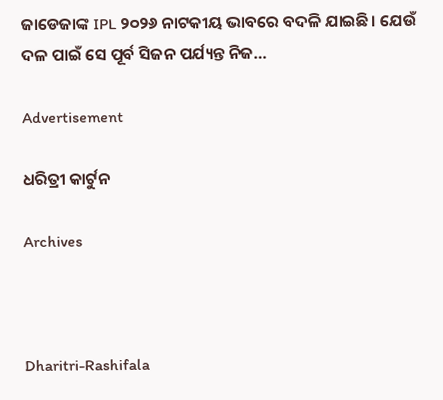ଜାଡେଜାଙ୍କ IPL ୨୦୨୬ ନାଟକୀୟ ଭାବରେ ବଦଳି ଯାଇଛି। ଯେଉଁ ଦଳ ପାଇଁ ସେ ପୂର୍ବ ସିଜନ ପର୍ଯ୍ୟନ୍ତ ନିଜ…

Advertisement

ଧରିତ୍ରୀ କାର୍ଟୁନ

Archives



Dharitri-Rashifala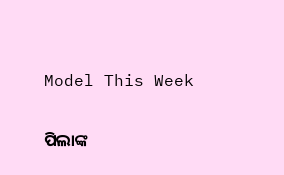Model This Week

ପିଲାଙ୍କ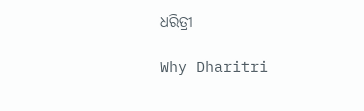ଧରିତ୍ରୀ

Why Dharitri